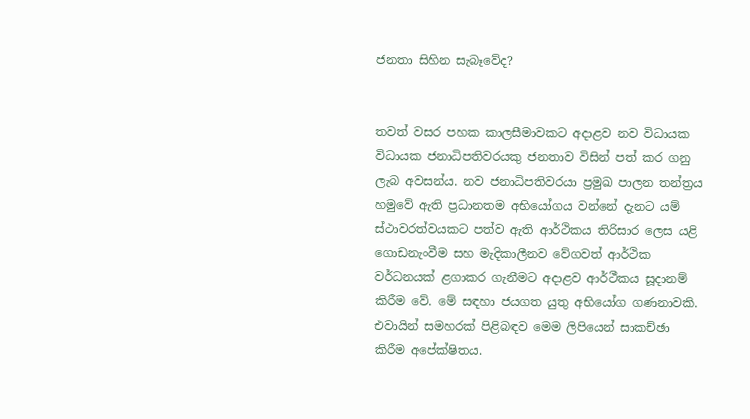ජනතා සිහින සැබෑවේද?


තවත් වසර පහක කාලසීමාවකට අදාළව නව විධායක විධායක ජනාධිපතිවරයකු ජනතාව විසින් පත් කර ගනු ලැබ අවසන්ය. නව ජනාධිපතිවරයා ප්‍රමුඛ පාලන තන්ත්‍රය හමුවේ ඇති ප්‍රධානතම අභියෝගය වන්නේ දැනට යම් ස්ථාවරත්වයකට පත්ව ඇති ආර්ථිකය තිරිසාර ලෙස යළි ගොඩනැංවීම සහ මැදිකාලීනව වේගවත් ආර්ථික වර්ධනයක් ළගාකර ගැනීමට අදාළව ආර්ථීකය සූදානම් කිරීම වේ. මේ සඳහා ජයගත යුතු අභියෝග ගණනාවකි. එ‍වායින් සමහරක් පිළිබඳව මෙම ලිපියෙන් සාකච්ඡා කිරීම අපේක්ෂිතය.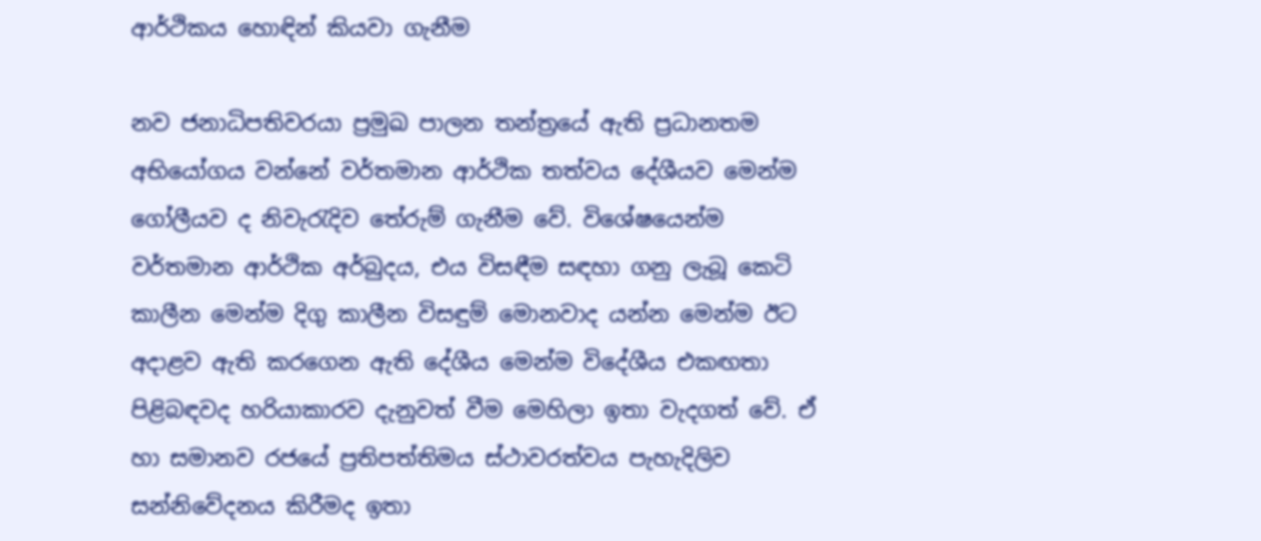ආර්ථිකය හොඳින් කියවා ගැනීම

නව ජනාධිපතිවරයා ප්‍රමුඛ පාලන තන්ත්‍රයේ ඇති ප්‍රධානතම අභියෝගය වන්නේ වර්තමාන ආර්ථික තත්වය දේශීයව මෙන්ම ගෝලීයව ද නිවැරැදිව තේරුම් ගැනීම වේ. විශේෂයෙන්ම වර්තමාන ආර්ථික අර්බුදය, එය විසඳීම සඳහා ගනු ලැබූ කෙටි කාලීන මෙන්ම දිගු කාලීන විසඳුම් මොනවාද යන්න මෙන්ම ඊට අදාළව ඇති කරගෙන ඇති දේශීය මෙන්ම විදේශීය එකඟතා පිළිබඳවද හරියාකාරව දැනුවත් වීම මෙහිලා ඉතා වැදගත් වේ. ඒ හා සමානව රජයේ ප්‍රතිපත්තිමය ස්ථාවරත්වය පැහැදිලිව සන්නිවේදනය කිරීමද ඉතා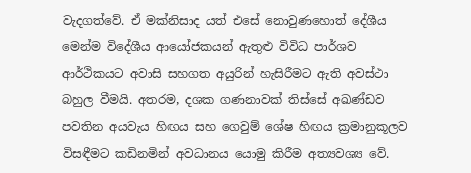වැදගත්වේ. ඒ මක්නිසාද යත් එසේ නොවුණහොත් දේශීය මෙන්ම විදේශීය ආයෝජකයන් ඇතුළු විවිධ පාර්ශව ආර්ථිකයට අවාසි සහගත අයුරින් හැසිරීමට ඇති අවස්ථා බහුල වීමයි. අතරම, දශක ගණනාවක් තිස්සේ අඛණ්ඩව පවතින අයවැය හිඟය සහ ‍ගෙවුම් ශේෂ හිඟය ක්‍රමානුකූලව විසඳීමට කඩිනමින් අවධානය යොමු කිරීම අත්‍යවශ්‍ය වේ.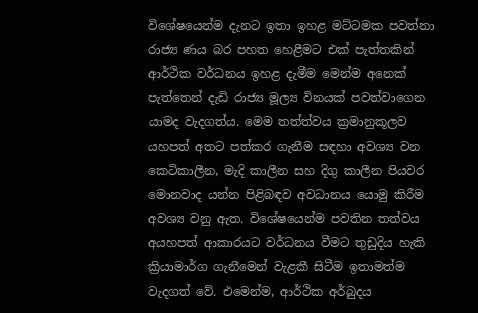විශේෂයෙන්ම දැනට ඉතා ඉහළ මට්ටමක පවත්නා රාජ්‍ය ණය බර පහත හෙළීමට එක් පැත්තකින් ආර්ථික වර්ධනය ඉහළ දැමීම මෙන්ම අනෙක් පැත්තෙන් දැඩි රාජ්‍ය මූල්‍ය විනයක් පවත්වාගෙන යාමද වැදගත්ය. මෙම තත්ත්වය ක්‍රමානුකූලව යහපත් අතට පත්කර ගැනීම සඳහා අවශ්‍ය වන කෙටිකාලීන, මැදි කාලීන සහ දිගු කාලීන පියවර මොනවාද යන්න පිළිබඳව අවධානය යොමු කිරීම අවශ්‍ය වනු ඇත. විශේෂයෙන්ම පවතින තත්වය අයහපත් ආකාරයට වර්ධනය වීමට තුඩුදිය හැකි ක්‍රියාමාර්ග ගැනීමෙන් වැළකී සිටීම ඉතාමත්ම වැදගත් වේ. එමෙන්ම, ආර්ථික අර්බුදය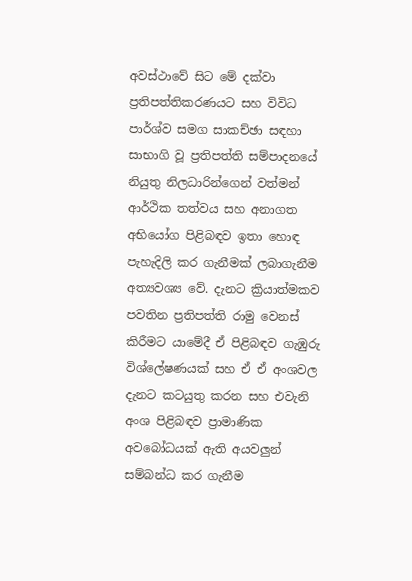අවස්ථාවේ සිට මේ දක්වා ප්‍රතිපත්තිකරණයට සහ විවිධ පාර්ශ්ව සමග සාකච්ඡා සඳහා සාභාගි වූ ප්‍රතිපත්ති සම්පාදනයේ නියුතු නිලධාරින්ගෙන් වත්මන් ආර්ථික තත්වය සහ අනාගත අභියෝග පිළිබඳව ඉතා හොඳ පැහැදිලි කර ගැනීමක් ලබාගැනීම අත්‍යවශ්‍ය වේ. දැනට ක්‍රියාත්මකව පවතින ප්‍රතිපත්ති රාමු වෙනස් කිරීමට යාමේදී ඒ පිළිබඳව ගැඹුරු විශ්ලේෂණයක් සහ ඒ ඒ අංශවල දැනට කටයුතු කරන සහ එවැනි අංශ පිළිබඳව ප්‍රාමාණික අවබෝධයක් ඇති අයවලු‍න් සම්බන්ධ කර ගැනීම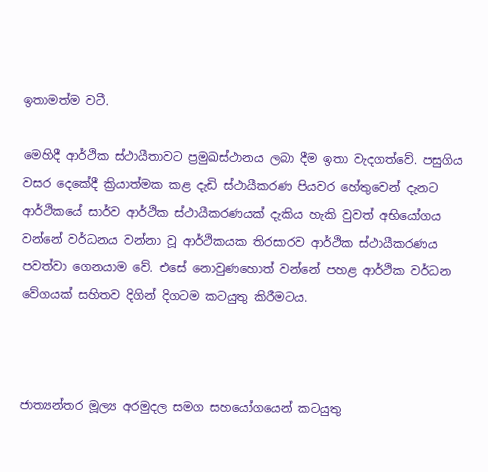ඉතාමත්ම වටී.

මෙහිදී ආර්ථික ස්ථායීතාවට ප්‍රමුඛස්ථානය ලබා දීම ඉතා වැදගත්වේ. පසුගිය වසර දෙකේදී ක්‍රියාත්මක කළ දැඩි ස්ථායීකරණ පියවර හේතුවෙන් දැනට ආර්ථිකයේ සාර්ව ආර්ථික ස්ථායීකරණයක් දැකිය හැකි වුවත් අභි‍යෝගය වන්නේ වර්ධනය වන්නා වූ ආර්ථිකයක තිරසාරව ආර්ථික ස්ථායීකරණය පවත්වා ගෙනයාම වේ. එසේ නොවුණහොත් වන්නේ පහළ ආර්ථික වර්ධන වේගයක් සහිතව දිගින් දිගටම කටයුතු කිරීමටය.



ජාත්‍යන්තර මූල්‍ය අරමුදල සමග සහයෝගයෙන් කටයුතු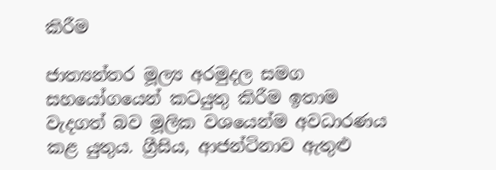කිරීම

ජාත්‍යන්තර මූල්‍ය අරමුදල සමග සහයෝගයෙන් කටයුතු කිරීම ඉතාම වැදගත් බව මූලික වශයෙන්ම අවධාරණය කළ යුතුය. ග්‍රීසිය, ආජන්ටිනාව ඇතුළු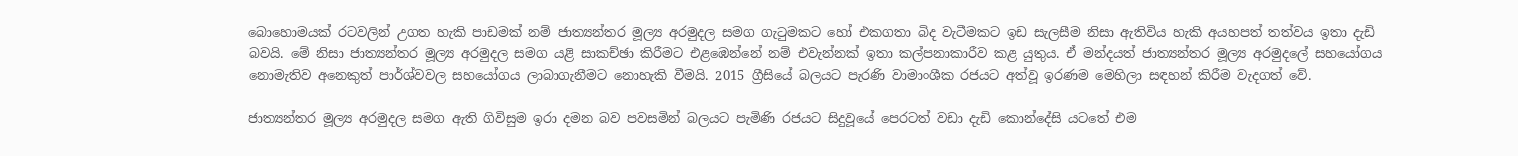බොහොමයක් රටවලින් උගත හැකි පාඩමක් නම් ජාත්‍යන්තර මූල්‍ය අරමුදල සමග ගැටුමකට හෝ එකගතා බිද වැටීමකට ඉඩ සැලසීම නිසා ඇතිවිය හැකි අයහපත් තත්වය ඉතා දැඩි බවයි. මේ නිසා ජාත්‍යන්තර මූල්‍ය අරමුදල සමග යළි සාකච්ඡා කිරීමට එළඹෙන්නේ නම් එවැන්නක් ඉතා කල්පනාකාරීව කළ යුතුය. ඒ මන්දයත් ජාත්‍යන්තර මූල්‍ය අරමුදලේ සහයෝගය නොමැතිව අනෙකුත් පාර්ශ්වවල සහයෝගය ලාබාගැනීමට නොහැකි වීමයි. 2015 ග්‍රීසියේ බලයට පැරණි වාමාංශීක රජයට අත්වූ ඉරණම මෙහිලා සඳහන් කිරීම වැදගත් වේ.

ජාත්‍යන්තර මූල්‍ය අරමුදල සමග ඇති ගිවිසුම ඉරා දමන බව පවසමින් බලයට පැමිණි රජයට සිදුවූයේ පෙරටත් වඩා දැඩි කොන්දේසි යටතේ එම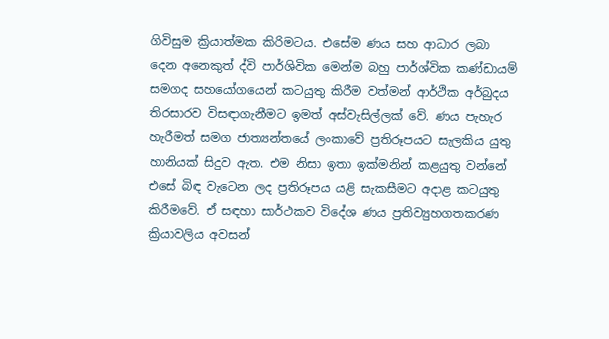ගිවිසුම ක්‍රියාත්මක කිරිමට‍ය. එසේම ණය සහ ආධාර ලබා දෙන අනෙකුත් ද්වි පාර්ශිවික මෙන්ම බහු පාර්ශ්වික කණ්ඩායම් සමගද සහයෝගයෙන් කටයුතු කිරීම වත්මන් ආර්ථික අර්බුදය තිරසාරව විසඳාගැනීමට ඉමත් අස්වැසිල්ලක් වේ. ණය පැහැර හැරීමත් සමග ජාත්‍යන්තයේ ලංකාවේ ප්‍රතිරූපයට සැලකිය යුතු හානියක් සිදුව ඇත. එම නිසා ඉතා ඉක්මනින් කළයුතු වන්නේ එසේ බිඳ වැටෙන ලද ප්‍රතිරූපය යළි සැකසීමට අදාළ කටයුතු කිරීමවේ. ඒ සඳහා සාර්ථකව විදේශ ණය ප්‍රතිව්‍යුහගතකරණ ක්‍රියාවලිය අවසන්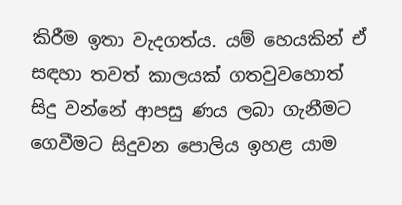කිරීම ඉතා වැදගත්ය. යම් හෙයකින් ඒ සඳහා තවත් කාලයක් ගතවුවහොත් සිදු වන්නේ ආපසු ණය ලබා ගැනීමට ගෙවීමට සිදුවන පොලිය ඉහළ යාම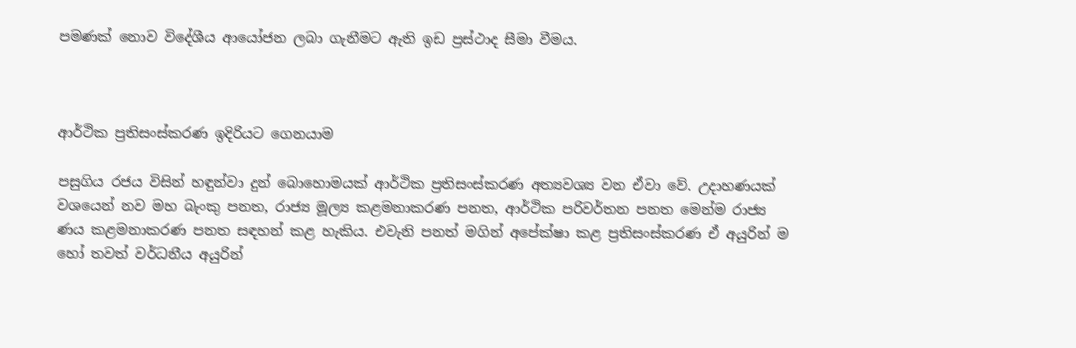පමණක් නොව විදේශීය ආයෝජන ලබා ගැනීමට ඇති ඉඩ ප්‍රස්ථාද සීමා වීමය.



ආර්ථික ප්‍රතිසංස්කරණ ඉදිරියට ගෙනයාම

පසුගිය රජය විසින් හඳුන්වා දුන් බොහොමයක් ආර්ථික ප්‍රතිසංස්කරණ අත්‍යවශ්‍ය වන ඒවා වේ. උදාහණයක් වශයෙන් නව මහ බැංකු පනත, රාජ්‍ය මූල්‍ය කළමනාකරණ පනත, ආර්ථික පරිවර්තන පනත මෙන්ම රාජ්‍ය ණය කළමනාකරණ පනත සඳහන් කළ හැකිය. එවැනි පනත් මගින් අපේක්ෂා කළ ප්‍රතිසංස්කරණ ඒ අයුරින් ම හෝ තවත් වර්ධනීය අයුරින්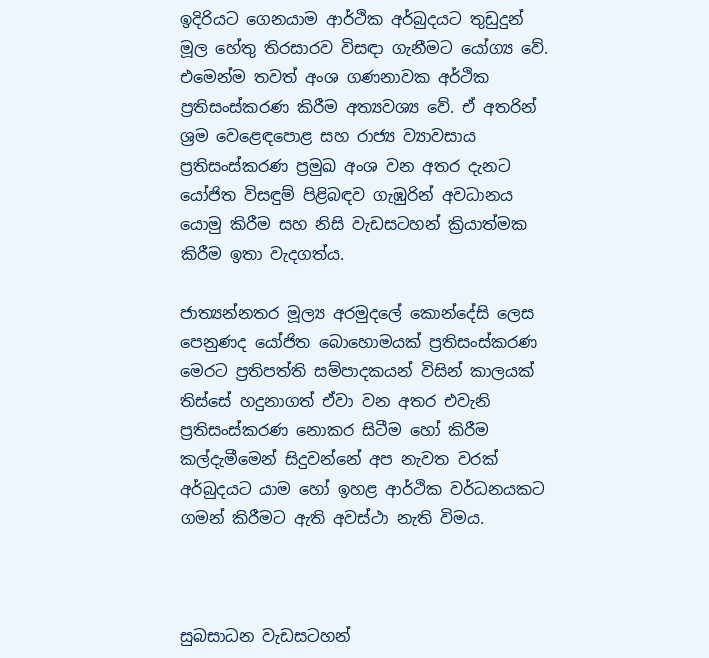ඉදිරියට ගෙනයාම ආර්ථික අර්බුදයට තුඩුදුන් මූල හේතු තිරසාරව විසඳා ගැනීමට යෝග්‍ය වේ. එමෙන්ම තවත් අංශ ගණනාවක අර්ථික ප්‍රතිසංස්කරණ කිරීම අත්‍යවශ්‍ය වේ. ඒ අතරින් ශ්‍රම වෙළෙඳපොළ සහ රාජ්‍ය ව්‍යාවසාය ප්‍රතිසංස්කරණ ප්‍රමුඛ අංශ වන අතර දැනට යෝජිත විසඳුම් පිළිබඳව ගැඹුරින් අවධානය යොමු කිරීම සහ නිසි වැඩසටහන් ක්‍රියාත්මක කිරීම ඉතා වැදගත්ය.

ජාත්‍යන්නතර මූල්‍ය අරමු‍දලේ කොන්දේසි ලෙස පෙනුණද යෝජිත බොහොමයක් ප්‍රතිසංස්කරණ මෙරට ප්‍රතිපත්ති සම්පාදකයන් විසින් කාලයක් තිස්සේ හදුනාගත් ඒවා වන අතර එවැනි ප්‍රතිසංස්කරණ නොකර සිටීම හෝ කිරීම කල්දැමීමෙන් සිදුවන්නේ අප නැවත වරක් අර්බුදයට යාම හෝ ඉහළ ආර්ථික වර්ධනයකට ගමන් කිරීමට ඇති අවස්ථා නැති විමය.



සුබසාධන වැඩසටහන්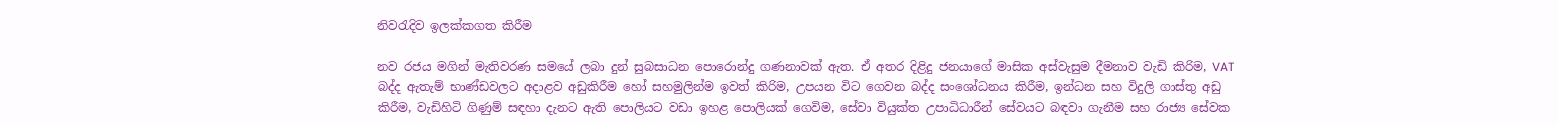නිවරැදිව ඉලක්කගත කිරීම

නව රජය මගින් මැතිවරණ සමයේ ලබා දුන් සුබසාධන පොරොන්දු ගණනාවක් ඇත. ඒ අතර දිළිදු ජනයාගේ මාසික අස්වැසුම දීමනාව වැඩි කිරිම, VAT  බද්ද ඇතැම් භාණ්ඩවලට අදාළව අඩුකිරීම හෝ සහමුලින්ම ඉවත් කිරිම, උපයන විට ගෙවන බද්ද සංශෝධනය කිරීම, ඉන්ධන සහ විදුලි ගාස්තු අඩු කිරීම, වැඩිහිටි ගිණුම් සඳහා දැනට ඇති පොලියට වඩා ඉහළ පොලියක් ගෙවිම, සේවා වියුක්ත උපාධිධාරීන් සේවයට බඳවා ගැනීම සහ රාජ්‍ය සේවක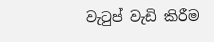වැටුප් වැඩි කිරීම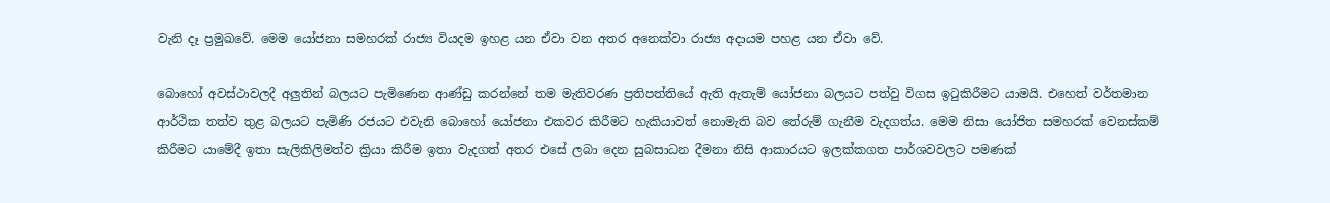වැනි දෑ ප්‍රමුඛවේ. මෙම යෝජනා සමහරක් රාජ්‍ය වියදම ඉහළ යන ඒවා වන අතර අනෙක්වා රාජ්‍ය අදායම පහළ යන ඒවා වේ.

බොහෝ අවස්ථාවලදී අලු‍තින් බලයට පැමිණෙන ආණ්ඩු කරන්නේ තම මැතිවරණ ප්‍රතිපත්තියේ ඇති ඇතැම් යෝජනා බලයට පත්වු විගස ඉටුකිරීමට යාමයි. එහෙත් වර්තමාන ආර්ථික තත්ව තුළ බලයට පැමිණි රජයට එවැනි බොහෝ යෝජනා එකවර කිරීමට හැකියාවත් නොමැති බව තේරුම් ගැනීම වැදගත්ය. මෙම නිසා යෝජිත සමහරක් වෙනස්කම් කිරීමට යාමේදී ඉතා සැලිකිලිමත්ව ක්‍රියා කිරීම ඉතා වැදගත් අතර එසේ ලබා දෙන සුබසාධන දීමනා නිසි ආකාරයට ඉලක්කගත පාර්ශවවලට පමණක්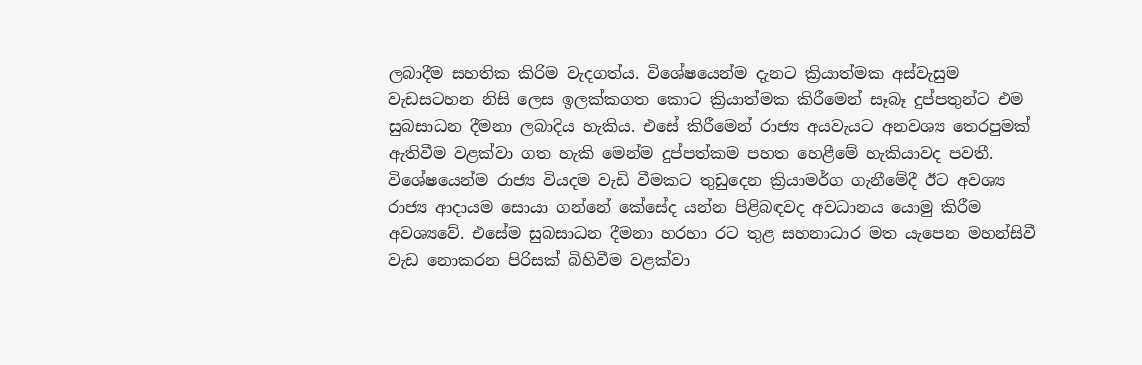ලබාදීම සහතික කිරිම වැදගත්ය. විශේෂයෙන්ම දැනට ක්‍රියාත්මක අස්වැසුම වැඩසටහන නිසි ලෙස ඉලක්කගත කොට ක්‍රියාත්මක කිරීමෙන් සෑබෑ දුප්පතුන්ට එම සුබසාධන දීමනා ලබාදිය හැකිය. එසේ කිරීමෙන් රාජ්‍ය අයවැයට අනවශ්‍ය තෙරපුමක් ඇතිවීම වළක්වා ගත හැකි මෙන්ම දුප්පත්කම පහත හෙළීමේ හැකියාවද පවතී. විශේෂයෙන්ම රාජ්‍ය වියදම වැඩි වීමකට තුඩුදෙන ක්‍රියාමර්ග ගැනීමේදී ඊට අවශ්‍ය රාජ්‍ය ආදායම සොයා ගන්නේ කේසේද යන්න පිළිබඳවද අවධානය යොමු කිරීම අවශ්‍යවේ. එසේම සුබසාධන දීමනා හරහා රට තුළ සහනාධාර මත යැපෙන මහන්සිවී වැඩ නොකරන පිරිසක් බිහිවීම වළක්වා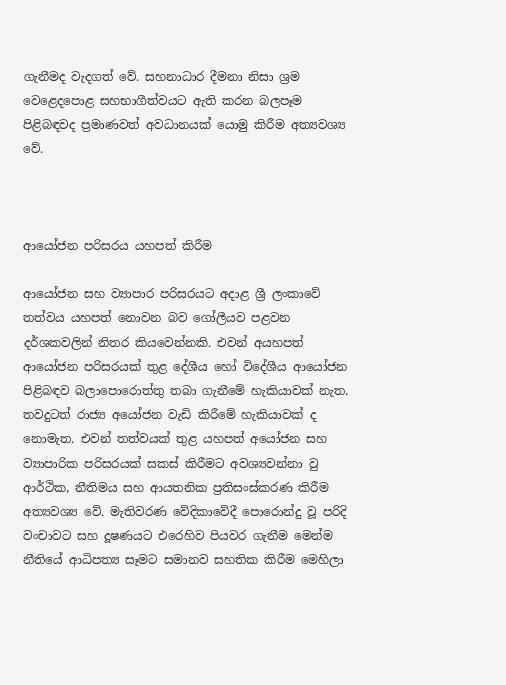ගැනීමද වැදගත් වේ. සහනාධාර දීමනා නිසා ශ්‍රම වෙළෙදපොළ සහභාගීත්වයට ඇති කරන බලපෑම පිළිබඳවද ප්‍රමාණවත් අවධානයක් යොමු කිරීම අත්‍යවශ්‍ය වේ.



ආයෝජන පරිසරය යහපත් කිරීම

ආයෝජන සහ ව්‍යාපාර පරිසරයට අදාළ ශ්‍රී ලංකාවේ තත්වය යහපත් නොවන බව ගෝලීයව පළවන දර්ශකවලින් නිතර කියවෙන්නකි. එවන් අයහපත් ආයෝජන පරිසරයක් තුළ දේශීය හෝ විදේශීය ආයෝජන පිළිබඳව බලාපොරොත්තු තබා ගැනීමේ හැකියාවක් නැත. තවදුටත් රාජ්‍ය අයෝජන වැඩි කිරීමේ හැකියාවක් ද නොමැත. එවන් තත්වයක් තුළ යහපත් අයෝජන සහ ව්‍යාපාරික පරිසරයක් සකස් කිරීමට අවශ්‍යවන්නා වු ආර්ථික, නීතිමය සහ ආයතනික ප්‍රතිසංස්කරණ කිරීම අත්‍යවශ්‍ය වේ. මැතිවරණ වේදිකාවේදී පො‍රොන්දු වූ පරිදි වංචාවට සහ දූෂණයට එරෙහිව පියවර ගැනීම මෙන්ම නීතියේ ආධිපත්‍ය සෑමට සමානව සහතික කිරීම මෙහිලා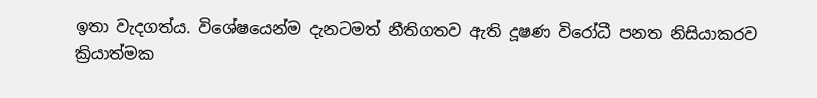ඉතා වැදගත්ය. විශේෂයෙන්ම දැනටමත් නීතිගතව ඇති දූෂණ විරෝධී පනත නිසියාකරව ක්‍රියාත්මක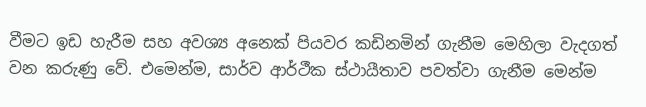වීමට ඉඩ හැරීම සහ අවශ්‍ය අනෙක් පියවර කඩිනමින් ගැනීම මෙහිලා වැදගත් වන කරුණු වේ. එමෙන්ම, සාර්ව ආර්ථීක ස්ථායීතාව පවත්වා ගැනීම මෙන්ම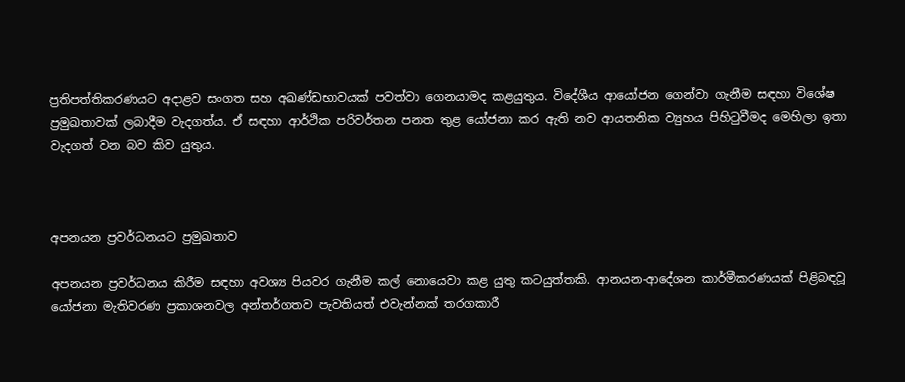ප්‍රතිපත්තිකරණයට අදාළව සංගත සහ අඛණ්ඩභාවයක් පවත්වා ගෙනයාමද කළයුතුය. විදේශීය ආයෝජන ගෙන්වා ගැනීම සඳහා විශේෂ ප්‍රමුඛතාවක් ලබාදීම වැදගත්ය. ඒ සඳහා ආර්ථික පරිවර්තන පනත තුළ යෝජනා කර ඇති නව ආයතනික ව්‍යුහය පිහිටුවීමද මෙහිලා ඉතා වැදගත් වන බව කිව යුතුය.



අපනයන ප්‍රවර්ධනයට ප්‍රමුඛතාව

අපනයන ප්‍රවර්ධනය කිරීම සඳහා අවශ්‍ය පියවර ගැනීම කල් නොයෙවා කළ යුතු කටයුත්තකි. ආනයන-ආදේශන කාර්මීකරණයක් පිළිබඳවූ යෝජනා මැතිවරණ ප්‍රකාශනවල අන්තර්ගතව පැවතියත් එවැන්නක් තරගකාරී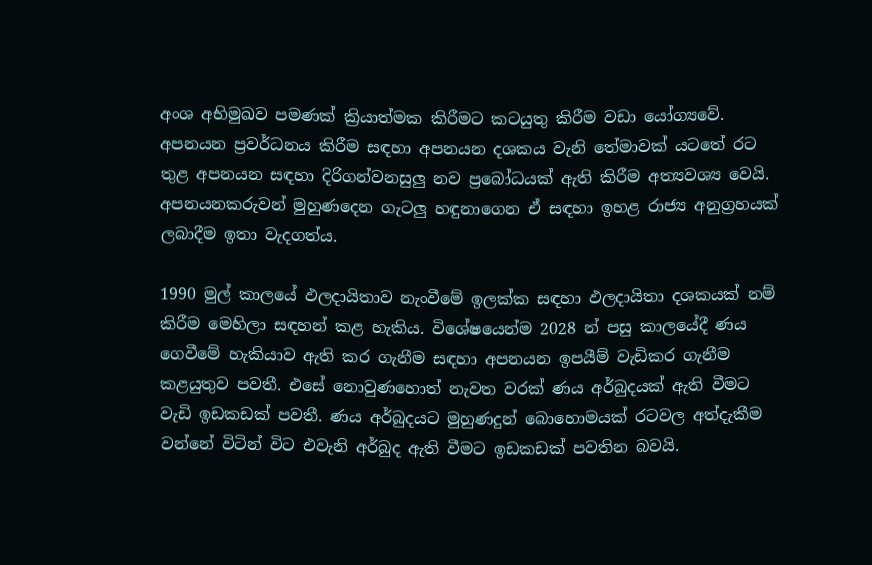අංශ අභිමුඛව පමණක් ක්‍රියාත්මක කිරීමට කටයුතු කිරීම වඩා යෝග්‍යවේ. අපනයන ප්‍රවර්ධනය කිරීම සඳහා ‍අපනයන දශකය වැනි තේමාවක් යටතේ රට තුළ අපනයන සඳහා දිරිගන්වනසුලු නව ‍ප්‍රබෝධයක් ඇති කිරීම අත්‍යවශ්‍ය වෙයි. අපනයනකරුවන් මුහුණදෙන ගැටලු‍ හඳුනාගෙන ඒ සඳහා ඉහළ රාජ්‍ය අනුග්‍රහයක් ලබාදීම ඉතා වැදගත්ය.

1990 මුල් කාලයේ ඵලදායිතාව නැංවීමේ ඉලක්ක සඳහා ඵලදායිතා දශකයක් නම් කිරීම මෙහිලා සඳහන් කළ හැකිය. විශේෂයෙන්ම 2028 න් පසු කාලයේදී ණය ගෙවීමේ හැකියාව ඇති කර ගැනීම සඳහා අපනයන ඉපයීම් වැඩිකර ගැනීම කළයුතුව පවතී. එසේ නොවුණහොත් නැවත වරක් ණය අර්බුදයක් ඇති වීමට වැඩි ඉඩකඩක් පවතී. ණය අර්බුදයට මුහුණදුන් බොහොමයක් රටවල අත්දැකීම වන්නේ විටින් විට එවැනි අර්බුද ඇති වීමට ඉඩකඩක් පවතින බවයි.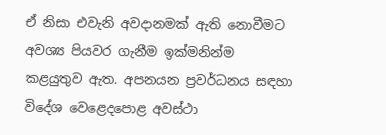ඒ නිසා එවැනි අවදානමක් ඇති නොවීමට අවශ්‍ය පියවර ගැනීම ඉක්මනින්ම කළයුතුව ඇත. අපනයන ප්‍රවර්ධනය සඳහා විදේශ වෙළෙදපොළ අවස්ථා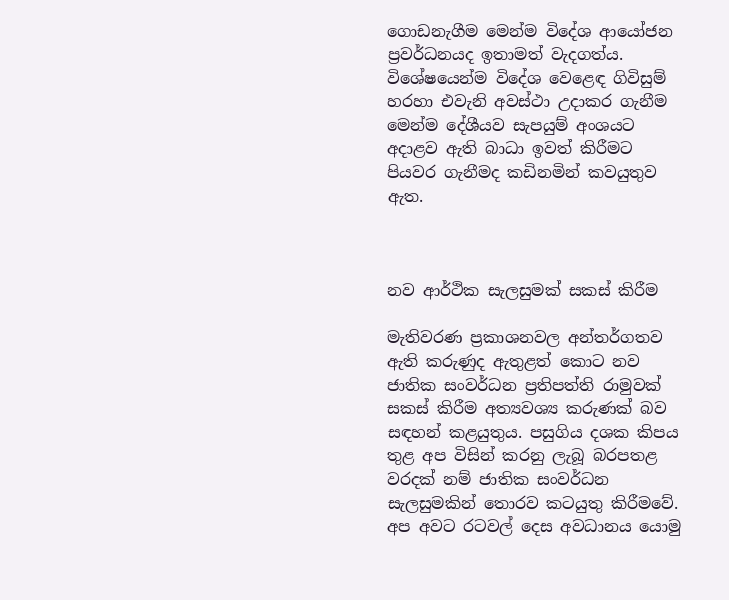ගොඩනැගීම මෙන්ම විදේශ ආයෝජන ප්‍රවර්ධනයද ඉතාමත් වැදගත්ය. විශේෂයෙන්ම විදේශ වෙළෙඳ ගිවිසුම් හරහා එවැනි අවස්ථා උදාකර ගැනීම මෙන්ම දේශීයව සැපයුම් අංශයට අදාළව ඇති බාධා ඉවත් කිරීමට පියවර ගැනීමද කඩිනමින් කවයුතුව ඇත.



නව ආර්ථික සැලසුමක් සකස් කිරීම

මැතිවරණ ප්‍රකාශනවල අන්තර්ගතව ඇති කරුණුද ඇතුළත් කොට නව ජාතික සංවර්ධන ප්‍රතිපත්ති රාමුවක් සකස් කිරීම අත්‍යවශ්‍ය කරුණක් බව සඳහන් කළයුතුය. පසුගිය දශක කිපය තුළ අප විසින් කරනු ලැබූ බරපතළ වරදක් නම් ජාතික සංවර්ධන සැලසුමකින් තොරව කටයුතු කිරීමවේ. අප අවට රටවල් දෙස අවධානය යොමු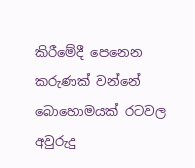කිරීමේදී පෙනෙන කරුණක් වන්නේ බොහොමයක් රටවල අවුරුදු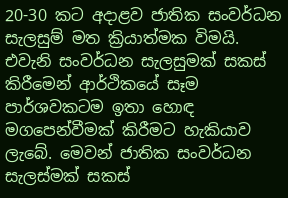20-30 කට අදාළව ජාතික සංවර්ධන සැලසුම් මත ක්‍රියාත්මක විමයි. එවැනි සංවර්ධන සැලසුමක් සකස් කිරීමෙන් ආර්ථිකයේ සෑම පාර්ශවකටම ඉතා හොඳ මගපෙන්වීමක් කිරීමට හැකියාව ලැබේ. මෙවන් ජාතික සංවර්ධන සැලස්මක් සකස්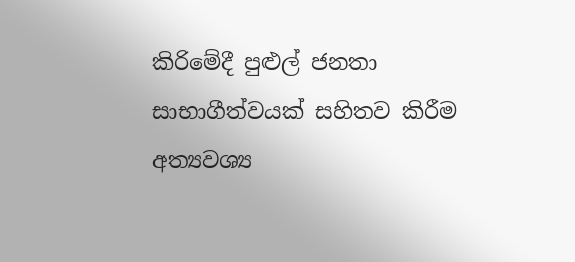කිරිමේදී පුළුල් ජනතා සාභාගීත්වයක් සහිතව කිරීම අත්‍යවශ්‍ය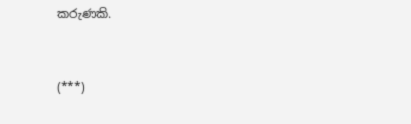කරුණකි.



(***)